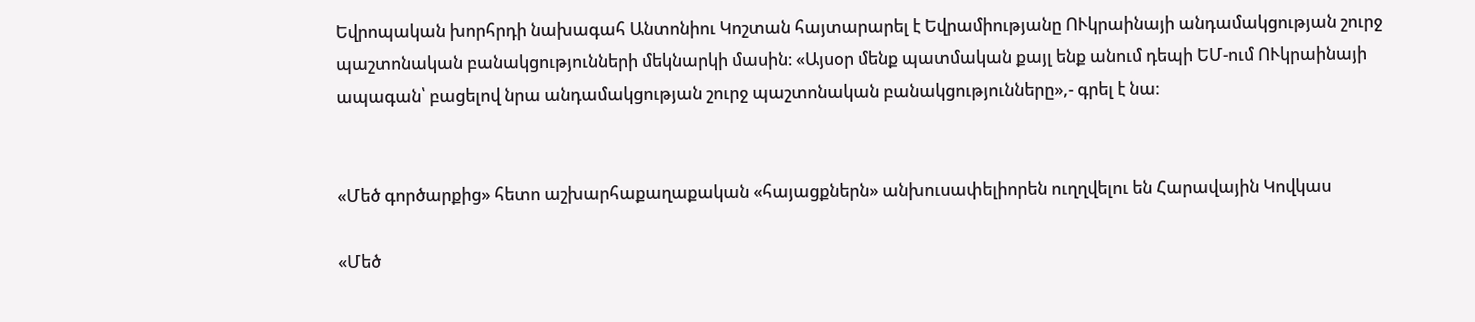Եվրոպական խորհրդի նախագահ Անտոնիու Կոշտան հայտարարել է Եվրամիությանը ՈՒկրաինայի անդամակցության շուրջ պաշտոնական բանակցությունների մեկնարկի մասին։ «Այսօր մենք պատմական քայլ ենք անում դեպի ԵՄ-ում ՈՒկրաինայի ապագան՝ բացելով նրա անդամակցության շուրջ պաշտոնական բանակցությունները»,- գրել է նա։


«Մեծ գործարքից» հետո աշխարհաքաղաքական «հայացքներն» անխուսափելիորեն ուղղվելու են Հարավային Կովկաս

«Մեծ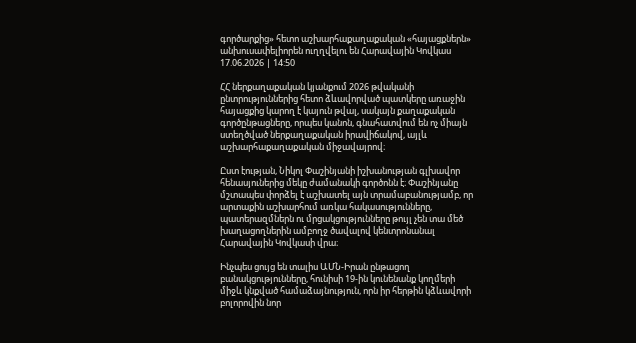գործարքից» հետո աշխարհաքաղաքական «հայացքներն» անխուսափելիորեն ուղղվելու են Հարավային Կովկաս
17.06.2026 | 14:50

ՀՀ ներքաղաքական կյանքում 2026 թվականի ընտրություններից հետո ձևավորված պատկերը առաջին հայացքից կարող է կայուն թվալ, սակայն քաղաքական գործընթացները, որպես կանոն, գնահատվում են ոչ միայն ստեղծված ներքաղաքական իրավիճակով, այլև աշխարհաքաղաքական միջավայրով։

Ըստ էության, Նիկոլ Փաշինյանի իշխանության գլխավոր հենասյուներից մեկը ժամանակի գործոնն է։ Փաշինյանը մշտապես փորձել է աշխատել այն տրամաբանությամբ, որ արտաքին աշխարհում առկա հակասությունները, պատերազմներն ու մրցակցությունները թույլ չեն տա մեծ խաղացողներին ամբողջ ծավալով կենտրոնանալ Հարավային Կովկասի վրա։

Ինչպես ցույց են տալիս ԱՄՆ-Իրան ընթացող բանակցությունները, հունիսի 19-ին կունենանք կողմերի միջև կնքված համաձայնություն, որն իր հերթին կձևավորի բոլորովին նոր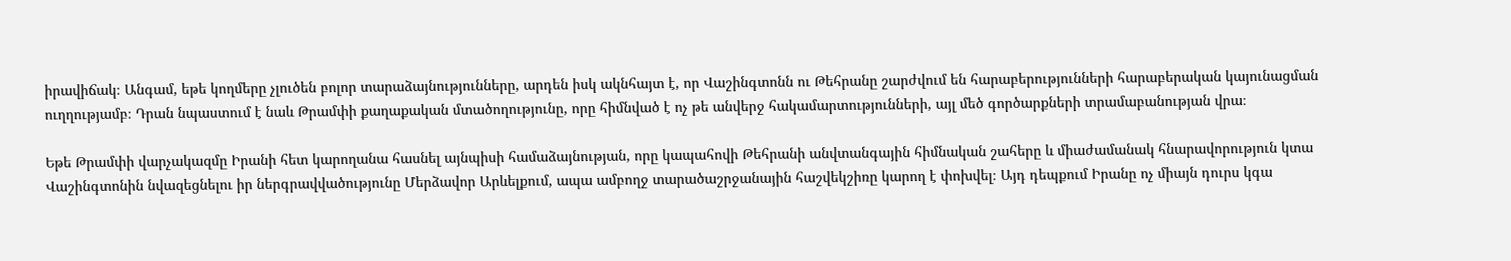իրավիճակ։ Անգամ, եթե կողմերը չլուծեն բոլոր տարաձայնությունները, արդեն իսկ ակնհայտ է, որ Վաշինգտոնն ու Թեհրանը շարժվում են հարաբերությունների հարաբերական կայունացման ուղղությամբ։ Դրան նպաստում է նաև Թրամփի քաղաքական մտածողությունը, որը հիմնված է ոչ թե անվերջ հակամարտությունների, այլ մեծ գործարքների տրամաբանության վրա։

Եթե Թրամփի վարչակազմը Իրանի հետ կարողանա հասնել այնպիսի համաձայնության, որը կապահովի Թեհրանի անվտանգային հիմնական շահերը և միաժամանակ հնարավորություն կտա Վաշինգտոնին նվազեցնելու իր ներգրավվածությունը Մերձավոր Արևելքում, ապա ամբողջ տարածաշրջանային հաշվեկշիռը կարող է փոխվել։ Այդ դեպքում Իրանը ոչ միայն դուրս կգա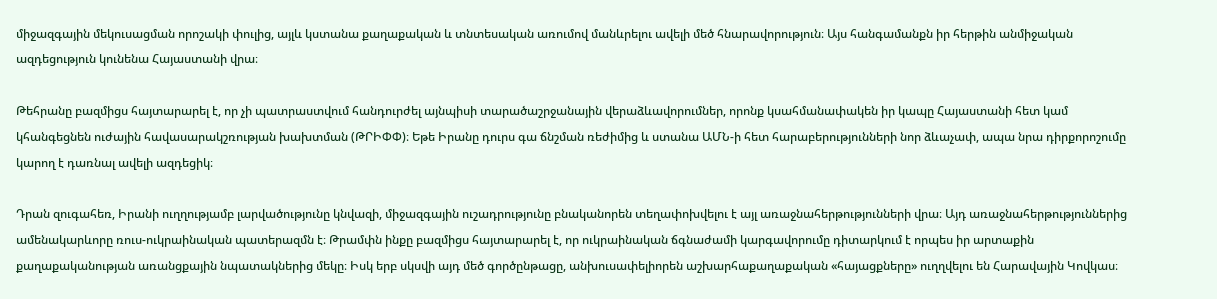միջազգային մեկուսացման որոշակի փուլից, այլև կստանա քաղաքական և տնտեսական առումով մանևրելու ավելի մեծ հնարավորություն։ Այս հանգամանքն իր հերթին անմիջական ազդեցություն կունենա Հայաստանի վրա։

Թեհրանը բազմիցս հայտարարել է, որ չի պատրաստվում հանդուրժել այնպիսի տարածաշրջանային վերաձևավորումներ, որոնք կսահմանափակեն իր կապը Հայաստանի հետ կամ կհանգեցնեն ուժային հավասարակշռության խախտման (ԹՐԻՓՓ)։ Եթե Իրանը դուրս գա ճնշման ռեժիմից և ստանա ԱՄՆ-ի հետ հարաբերությունների նոր ձևաչափ, ապա նրա դիրքորոշումը կարող է դառնալ ավելի ազդեցիկ։

Դրան զուգահեռ, Իրանի ուղղությամբ լարվածությունը կնվազի, միջազգային ուշադրությունը բնականորեն տեղափոխվելու է այլ առաջնահերթությունների վրա։ Այդ առաջնահերթություններից ամենակարևորը ռուս-ուկրաինական պատերազմն է։ Թրամփն ինքը բազմիցս հայտարարել է, որ ուկրաինական ճգնաժամի կարգավորումը դիտարկում է որպես իր արտաքին քաղաքականության առանցքային նպատակներից մեկը։ Իսկ երբ սկսվի այդ մեծ գործընթացը, անխուսափելիորեն աշխարհաքաղաքական «հայացքները» ուղղվելու են Հարավային Կովկաս։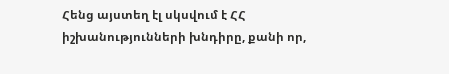Հենց այստեղ էլ սկսվում է ՀՀ իշխանությունների խնդիրը, քանի որ,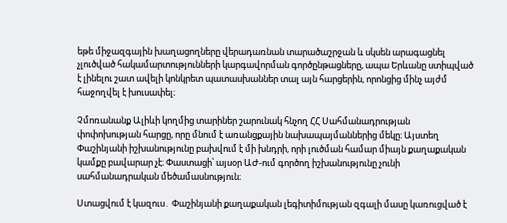եթե միջազգային խաղացողները վերադառնան տարածաշրջան և սկսեն արագացնել չլուծված հակամարտությունների կարգավորման գործընթացները, ապա Երևանը ստիպված է լինելու շատ ավելի կոնկրետ պատասխաններ տալ այն հարցերին, որոնցից մինչ այժմ հաջողվել է խուսափել։

Չմոռանանք Ալիևի կողմից տարիներ շարունակ հնչող ՀՀ Սահմանադրության փոփոխության հարցը, որը մնում է առանցքային նախապայմաններից մեկը։ Այստեղ Փաշինյանի իշխանությունը բախվում է մի խնդրի, որի լուծման համար միայն քաղաքական կամքը բավարար չէ։ Փաստացի՝ այսօր ԱԺ-ում գործող իշխանությունը չունի սահմանադրական մեծամասնություն։

Ստացվում է կազուս․ Փաշինյանի քաղաքական լեգիտիմության զգալի մասը կառուցված է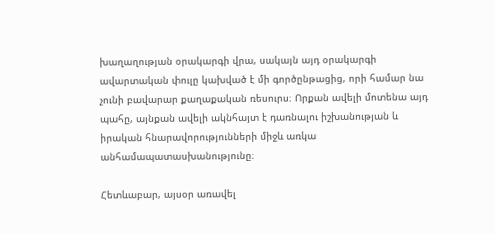խաղաղության օրակարգի վրա, սակայն այդ օրակարգի ավարտական փուլը կախված է մի գործընթացից, որի համար նա չունի բավարար քաղաքական ռեսուրս։ Որքան ավելի մոտենա այդ պահը, այնքան ավելի ակնհայտ է դառնալու իշխանության և իրական հնարավորությունների միջև առկա անհամապատասխանությունը։

Հետևաբար, այսօր առավել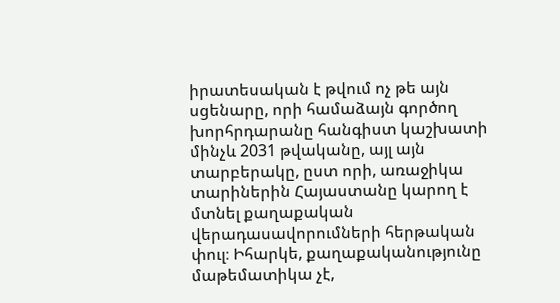իրատեսական է թվում ոչ թե այն սցենարը, որի համաձայն գործող խորհրդարանը հանգիստ կաշխատի մինչև 2031 թվականը, այլ այն տարբերակը, ըստ որի, առաջիկա տարիներին Հայաստանը կարող է մտնել քաղաքական վերադասավորումների հերթական փուլ։ Իհարկե, քաղաքականությունը մաթեմատիկա չէ,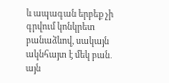և ապագան երբեք չի գրվում կոնկրետ բանաձևով, սակայն ակնհայտ է մեկ բան․ այն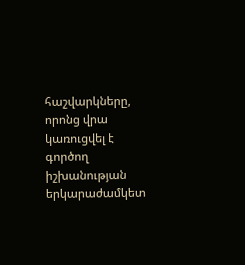հաշվարկները, որոնց վրա կառուցվել է գործող իշխանության երկարաժամկետ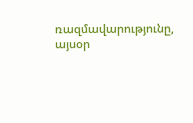ռազմավարությունը, այսօր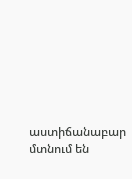աստիճանաբար մտնում են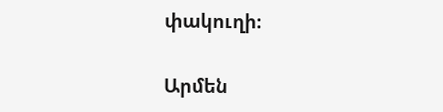փակուղի։

Արմեն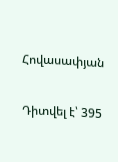Հովասափյան

Դիտվել է՝ 395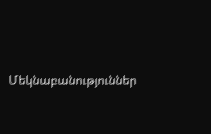Մեկնաբանություններ